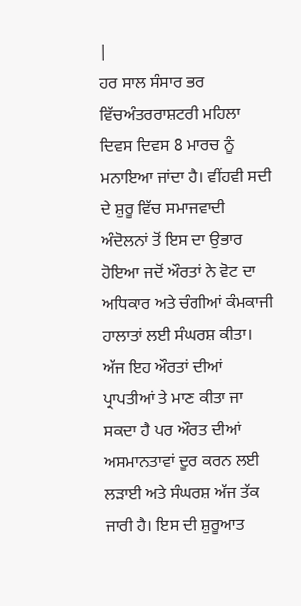|
ਹਰ ਸਾਲ ਸੰਸਾਰ ਭਰ ਵਿੱਚਅੰਤਰਰਾਸ਼ਟਰੀ ਮਹਿਲਾ ਦਿਵਸ ਦਿਵਸ 8 ਮਾਰਚ ਨੂੰ ਮਨਾਇਆ ਜਾਂਦਾ ਹੈ। ਵੀਂਹਵੀ ਸਦੀ ਦੇ ਸ਼ੁਰੂ ਵਿੱਚ ਸਮਾਜਵਾਦੀ ਅੰਦੋਲਨਾਂ ਤੋਂ ਇਸ ਦਾ ਉਭਾਰ ਹੋਇਆ ਜਦੋਂ ਔਰਤਾਂ ਨੇ ਵੋਟ ਦਾ ਅਧਿਕਾਰ ਅਤੇ ਚੰਗੀਆਂ ਕੰਮਕਾਜੀ ਹਾਲਾਤਾਂ ਲਈ ਸੰਘਰਸ਼ ਕੀਤਾ। ਅੱਜ ਇਹ ਔਰਤਾਂ ਦੀਆਂ ਪ੍ਰਾਪਤੀਆਂ ਤੇ ਮਾਣ ਕੀਤਾ ਜਾ ਸਕਦਾ ਹੈ ਪਰ ਔਰਤ ਦੀਆਂ ਅਸਮਾਨਤਾਵਾਂ ਦੂਰ ਕਰਨ ਲਈ ਲੜਾਈ ਅਤੇ ਸੰਘਰਸ਼ ਅੱਜ ਤੱਕ ਜਾਰੀ ਹੈ। ਇਸ ਦੀ ਸ਼ੁਰੂਆਤ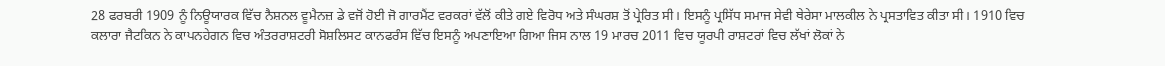28 ਫਰਬਰੀ 1909 ਨੂੰ ਨਿਊਯਾਰਕ ਵਿੱਚ ਨੈਸ਼ਨਲ ਵੂਮੈਨਜ਼ ਡੇ ਵਜੋਂ ਹੋਈ ਜੋ ਗਾਰਮੈਂਟ ਵਰਕਰਾਂ ਵੱਲੋਂ ਕੀਤੇ ਗਏ ਵਿਰੋਧ ਅਤੇ ਸੰਘਰਸ਼ ਤੋਂ ਪ੍ਰੇਰਿਤ ਸੀ। ਇਸਨੂੰ ਪ੍ਰਸਿੱਧ ਸਮਾਜ ਸੇਵੀ ਥੇਰੇਸਾ ਮਾਲਕੀਲ ਨੇ ਪ੍ਰਸਤਾਵਿਤ ਕੀਤਾ ਸੀ। 1910 ਵਿਚ ਕਲਾਰਾ ਜੈਟਕਿਨ ਨੇ ਕਾਪਨਹੇਗਨ ਵਿਚ ਅੰਤਰਰਾਸ਼ਟਰੀ ਸੋਸ਼ਲਿਸਟ ਕਾਨਫਰੰਸ ਵਿੱਚ ਇਸਨੂੰ ਅਪਣਾਇਆ ਗਿਆ ਜਿਸ ਨਾਲ 19 ਮਾਰਚ 2011 ਵਿਚ ਯੂਰਪੀ ਰਾਸ਼ਟਰਾਂ ਵਿਚ ਲੱਖਾਂ ਲੋਕਾਂ ਨੇ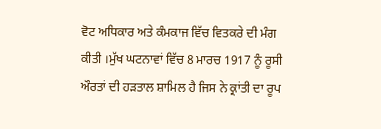ਵੋਟ ਅਧਿਕਾਰ ਅਤੇ ਕੰਮਕਾਜ ਵਿੱਚ ਵਿਤਕਰੇ ਦੀ ਮੰਗ ਕੀਤੀ ।ਮੁੱਖ ਘਟਨਾਵਾਂ ਵਿੱਚ 8 ਮਾਰਚ 1917 ਨੂੰ ਰੂਸੀ ਔਰਤਾਂ ਦੀ ਹੜਤਾਲ ਸ਼ਾਮਿਲ ਹੈ ਜਿਸ ਨੇ ਕ੍ਰਾਂਤੀ ਦਾ ਰੂਪ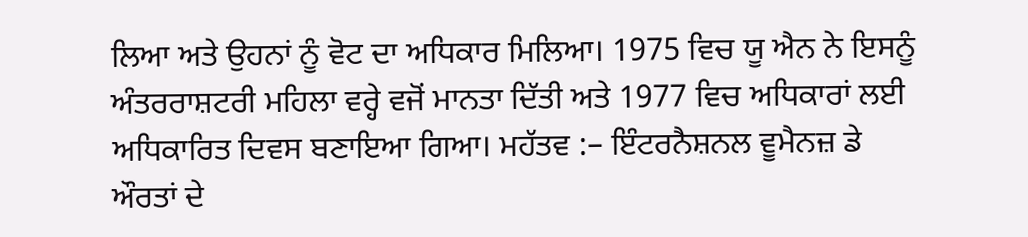ਲਿਆ ਅਤੇ ਉਹਨਾਂ ਨੂੰ ਵੋਟ ਦਾ ਅਧਿਕਾਰ ਮਿਲਿਆ। 1975 ਵਿਚ ਯੂ ਐਨ ਨੇ ਇਸਨੂੰ ਅੰਤਰਰਾਸ਼ਟਰੀ ਮਹਿਲਾ ਵਰ੍ਹੇ ਵਜੋਂ ਮਾਨਤਾ ਦਿੱਤੀ ਅਤੇ 1977 ਵਿਚ ਅਧਿਕਾਰਾਂ ਲਈ ਅਧਿਕਾਰਿਤ ਦਿਵਸ ਬਣਾਇਆ ਗਿਆ। ਮਹੱਤਵ :– ਇੰਟਰਨੈਸ਼ਨਲ ਵੂਮੈਨਜ਼ ਡੇ ਔਰਤਾਂ ਦੇ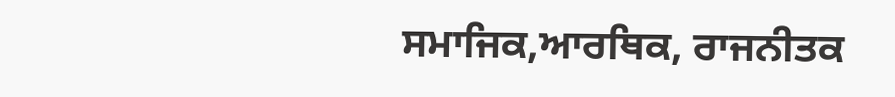ਸਮਾਜਿਕ,ਆਰਥਿਕ, ਰਾਜਨੀਤਕ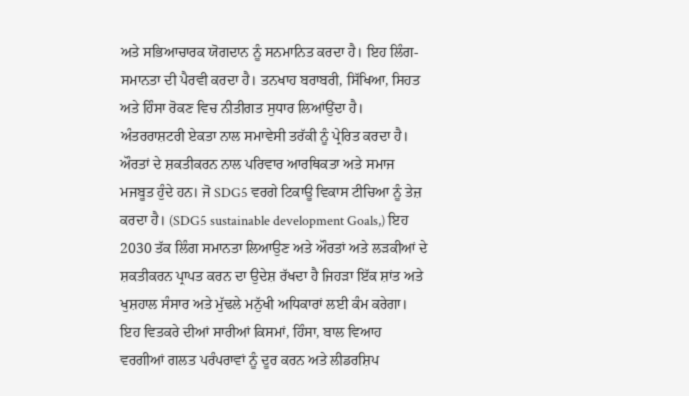ਅਤੇ ਸਭਿਆਚਾਰਕ ਯੋਗਦਾਨ ਨੂੰ ਸਨਮਾਨਿਤ ਕਰਦਾ ਹੈ। ਇਹ ਲਿੰਗ- ਸਮਾਨਤਾ ਦੀ ਪੈਰਵੀ ਕਰਦਾ ਹੈ। ਤਨਖਾਹ ਬਰਾਬਰੀ, ਸਿੱਖਿਆ, ਸਿਹਤ ਅਤੇ ਹਿੰਸਾ ਰੋਕਣ ਵਿਚ ਨੀਤੀਗਤ ਸੁਧਾਰ ਲਿਆਂਉਂਦਾ ਹੈ। ਅੰਤਰਰਾਸ਼ਟਰੀ ਏਕਤਾ ਨਾਲ ਸਮਾਵੇਸੀ ਤਰੱਕੀ ਨੂੰ ਪ੍ਰੇਰਿਤ ਕਰਦਾ ਹੈ। ਔਰਤਾਂ ਦੇ ਸ਼ਕਤੀਕਰਨ ਨਾਲ ਪਰਿਵਾਰ ਆਰਥਿਕਤਾ ਅਤੇ ਸਮਾਜ ਮਜਬੂਤ ਹੁੰਦੇ ਹਨ। ਜੋ SDG5 ਵਰਗੇ ਟਿਕਾਊ ਵਿਕਾਸ ਟੀਚਿਆ ਨੂੰ ਤੇਜ਼ ਕਰਦਾ ਹੈ। (SDG5 sustainable development Goals,) ਇਹ 2030 ਤੱਕ ਲਿੰਗ ਸਮਾਨਤਾ ਲਿਆਉਣ ਅਤੇ ਔਰਤਾਂ ਅਤੇ ਲੜਕੀਆਂ ਦੇ ਸ਼ਕਤੀਕਰਨ ਪ੍ਰਾਪਤ ਕਰਨ ਦਾ ਉਦੇਸ਼ ਰੱਖਦਾ ਹੈ ਜਿਹੜਾ ਇੱਕ ਸ਼ਾਂਤ ਅਤੇ ਖੁਸ਼ਹਾਲ ਸੰਸਾਰ ਅਤੇ ਮੁੱਢਲੇ ਮਨੁੱਖੀ ਅਧਿਕਾਰਾਂ ਲਈ ਕੰਮ ਕਰੇਗਾ। ਇਹ ਵਿਤਕਰੇ ਦੀਆਂ ਸਾਰੀਆਂ ਕਿਸਮਾਂ, ਹਿੰਸਾ, ਬਾਲ ਵਿਆਹ ਵਰਗੀਆਂ ਗਲਤ ਪਰੰਪਰਾਵਾਂ ਨੂੰ ਦੂਰ ਕਰਨ ਅਤੇ ਲੀਡਰਸ਼ਿਪ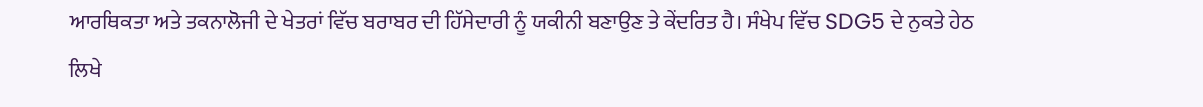ਆਰਥਿਕਤਾ ਅਤੇ ਤਕਨਾਲੋਜੀ ਦੇ ਖੇਤਰਾਂ ਵਿੱਚ ਬਰਾਬਰ ਦੀ ਹਿੱਸੇਦਾਰੀ ਨੂੰ ਯਕੀਨੀ ਬਣਾਉਣ ਤੇ ਕੇਂਦਰਿਤ ਹੈ। ਸੰਖੇਪ ਵਿੱਚ SDG5 ਦੇ ਨੁਕਤੇ ਹੇਠ ਲਿਖੇ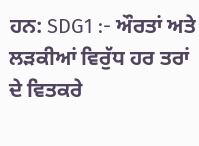ਹਨ: SDG1 :- ਔਰਤਾਂ ਅਤੇ ਲੜਕੀਆਂ ਵਿਰੁੱਧ ਹਰ ਤਰਾਂ ਦੇ ਵਿਤਕਰੇ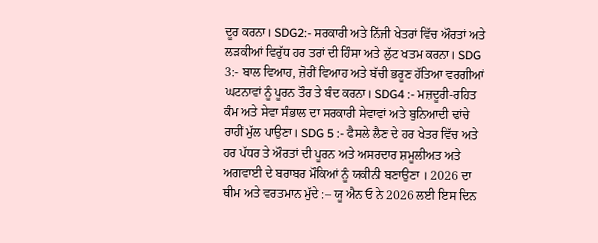ਦੂਰ ਕਰਨਾ। SDG2:- ਸਰਕਾਰੀ ਅਤੇ ਨਿੱਜੀ ਖੇਤਰਾਂ ਵਿੱਚ ਔਰਤਾਂ ਅਤੇ ਲੜਕੀਆਂ ਵਿਰੁੱਧ ਹਰ ਤਰਾਂ ਦੀ ਹਿੰਸਾ ਅਤੇ ਲੁੱਟ ਖਤਮ ਕਰਨਾ। SDG 3:- ਬਾਲ ਵਿਆਹ, ਜ਼ੋਰੀਂ ਵਿਆਹ ਅਤੇ ਬੱਚੀ ਭਰੂਣ ਹੱਤਿਆ ਵਰਗੀਆਂ ਘਟਨਾਵਾਂ ਨੂੰ ਪੂਰਨ ਤੌਰ ਤੇ ਬੰਦ ਕਰਨਾ। SDG4 :- ਮਜ਼ਦੂਰੀ-ਰਹਿਤ ਕੰਮ ਅਤੇ ਸੇਵਾ ਸੰਭਾਲ ਦਾ ਸਰਕਾਰੀ ਸੇਵਾਵਾਂ ਅਤੇ ਬੁਨਿਆਦੀ ਢਾਂਚੇ ਰਾਹੀਂ ਮੁੱਲ ਪਾਉਣਾ। SDG 5 :- ਫੈਸਲੇ ਲੈਣ ਦੇ ਹਰ ਖੇਤਰ ਵਿੱਚ ਅਤੇ ਹਰ ਪੱਧਰ ਤੇ ਔਰਤਾਂ ਦੀ ਪੂਰਨ ਅਤੇ ਅਸਰਦਾਰ ਸ਼ਮੂਲੀਅਤ ਅਤੇ ਅਗਵਾਈ ਦੇ ਬਰਾਬਰ ਮੌਕਿਆਂ ਨੂੰ ਯਕੀਨੀ ਬਣਾਉਣਾ । 2026 ਦਾ ਥੀਮ ਅਤੇ ਵਰਤਮਾਨ ਮੁੱਦੇ :– ਯੂ ਐਨ ਓ ਨੇ 2026 ਲਈ ਇਸ ਦਿਨ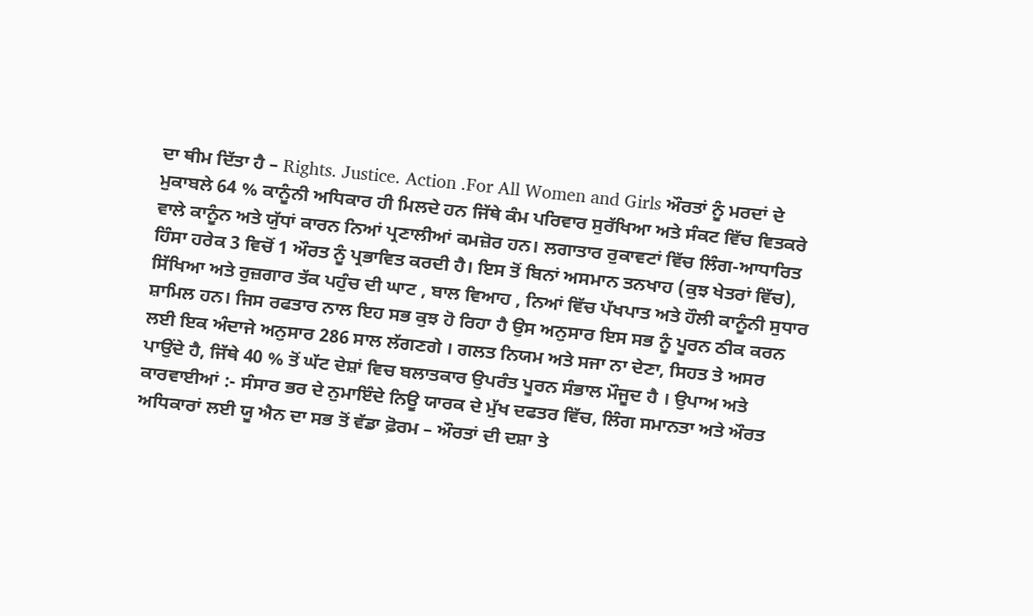ਦਾ ਥੀਮ ਦਿੱਤਾ ਹੈ – Rights. Justice. Action .For All Women and Girls ਔਰਤਾਂ ਨੂੰ ਮਰਦਾਂ ਦੇ ਮੁਕਾਬਲੇ 64 % ਕਾਨੂੰਨੀ ਅਧਿਕਾਰ ਹੀ ਮਿਲਦੇ ਹਨ ਜਿੱਥੇ ਕੰਮ ਪਰਿਵਾਰ ਸੁਰੱਖਿਆ ਅਤੇ ਸੰਕਟ ਵਿੱਚ ਵਿਤਕਰੇ ਵਾਲੇ ਕਾਨੂੰਨ ਅਤੇ ਯੁੱਧਾਂ ਕਾਰਨ ਨਿਆਂ ਪ੍ਰਣਾਲੀਆਂ ਕਮਜ਼ੋਰ ਹਨ। ਲਗਾਤਾਰ ਰੁਕਾਵਟਾਂ ਵਿੱਚ ਲਿੰਗ-ਆਧਾਰਿਤ ਹਿੰਸਾ ਹਰੇਕ 3 ਵਿਚੋਂ 1 ਔਰਤ ਨੂੰ ਪ੍ਰਭਾਵਿਤ ਕਰਦੀ ਹੈ। ਇਸ ਤੋਂ ਬਿਨਾਂ ਅਸਮਾਨ ਤਨਖਾਹ (ਕੁਝ ਖੇਤਰਾਂ ਵਿੱਚ), ਸਿੱਖਿਆ ਅਤੇ ਰੁਜ਼ਗਾਰ ਤੱਕ ਪਹੁੰਚ ਦੀ ਘਾਟ , ਬਾਲ ਵਿਆਹ , ਨਿਆਂ ਵਿੱਚ ਪੱਖਪਾਤ ਅਤੇ ਹੌਲੀ ਕਾਨੂੰਨੀ ਸੁਧਾਰ ਸ਼ਾਮਿਲ ਹਨ। ਜਿਸ ਰਫਤਾਰ ਨਾਲ ਇਹ ਸਭ ਕੁਝ ਹੋ ਰਿਹਾ ਹੈ ਉਸ ਅਨੁਸਾਰ ਇਸ ਸਭ ਨੂੰ ਪੂਰਨ ਠੀਕ ਕਰਨ ਲਈ ਇਕ ਅੰਦਾਜੇ ਅਨੁਸਾਰ 286 ਸਾਲ ਲੱਗਣਗੇ । ਗਲਤ ਨਿਯਮ ਅਤੇ ਸਜਾ ਨਾ ਦੇਣਾ, ਸਿਹਤ ਤੇ ਅਸਰ ਪਾਉਂਦੇ ਹੈ, ਜਿੱਥੇ 40 % ਤੋਂ ਘੱਟ ਦੇਸ਼ਾਂ ਵਿਚ ਬਲਾਤਕਾਰ ਉਪਰੰਤ ਪੂਰਨ ਸੰਭਾਲ ਮੌਜੂਦ ਹੈ । ਉਪਾਅ ਅਤੇ ਕਾਰਵਾਈਆਂ :- ਸੰਸਾਰ ਭਰ ਦੇ ਨੁਮਾਇੰਦੇ ਨਿਊ ਯਾਰਕ ਦੇ ਮੁੱਖ ਦਫਤਰ ਵਿੱਚ, ਲਿੰਗ ਸਮਾਨਤਾ ਅਤੇ ਔਰਤ ਅਧਿਕਾਰਾਂ ਲਈ ਯੂ ਐਨ ਦਾ ਸਭ ਤੋਂ ਵੱਡਾ ਫ਼ੋਰਮ – ਔਰਤਾਂ ਦੀ ਦਸ਼ਾ ਤੇ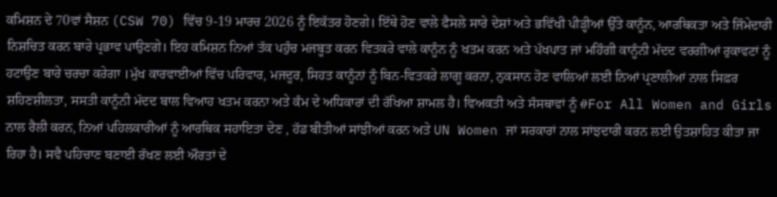ਕਮਿਸ਼ਨ ਦੇ 70ਵਾਂ ਸੈਸ਼ਨ (CSW 70) ਵਿੱਚ 9-19 ਮਾਰਚ 2026 ਨੂੰ ਇਕੱਤਰ ਹੋਣਗੇ। ਇੱਥੇ ਹੋਣ ਵਾਲੇ ਫੈਸਲੇ ਸਾਰੇ ਦੇਸ਼ਾਂ ਅਤੇ ਭਵਿੱਖੀ ਪੀੜ੍ਹੀਆਂ ਉੱਤੇ ਕਾਨੂੰਨ, ਆਰਥਿਕਤਾ ਅਤੇ ਜਿੰਮੇਦਾਰੀ ਨਿਸ਼ਚਿਤ ਕਰਨ ਬਾਰੇ ਪ੍ਰਭਾਵ ਪਾਉਣਗੇ। ਇਹ ਕਮਿਸ਼ਨ ਨਿਆਂ ਤੱਕ ਪਹੁੰਚ ਮਜਬੂਤ ਕਰਨ ਵਿਤਕਰੇ ਵਾਲੇ ਕਾਨੂੰਨ ਨੂੰ ਖਤਮ ਕਰਨ ਅਤੇ ਪੱਖਪਾਤ ਜਾਂ ਮਹਿੰਗੀ ਕਾਨੂੰਨੀ ਮੱਦਦ ਵਰਗੀਆਂ ਰੁਕਾਵਟਾਂ ਨੂੰ ਹਟਾਉਣ ਬਾਰੇ ਚਰਚਾ ਕਰੇਗਾ ।ਮੁੱਖ ਕਾਰਵਾਈਆਂ ਵਿੱਚ ਪਰਿਵਾਰ, ਮਜਦੂਰ, ਸਿਹਤ ਕਾਨੂੰਨਾਂ ਨੂੰ ਬਿਨ-ਵਿਤਕਰੇ ਲਾਗੂ ਕਰਨਾ, ਨੁਕਸਾਨ ਹੋਣ ਵਾਲਿਆਂ ਲਈ ਨਿਆਂ ਪ੍ਰਣਾਲੀਆਂ ਨਾਲ ਸਿਫ਼ਰ ਸ਼ਹਿਣਸ਼ੀਲਤਾ, ਸਸਤੀ ਕਾਨੂੰਨੀ ਮੱਦਦ ਬਾਲ ਵਿਆਹ ਖਤਮ ਕਰਨਾ ਅਤੇ ਕੰਮ ਦੇ ਅਧਿਕਾਰਾਂ ਦੀ ਰੱਖਿਆ ਸ਼ਾਮਲ ਹੈ। ਵਿਅਕਤੀ ਅਤੇ ਸੰਸਥਾਵਾਂ ਨੂੰ #For All Women and Girls ਨਾਲ ਰੈਲੀ ਕਰਨ, ਨਿਆਂ ਪਹਿਲਕਾਰੀਆਂ ਨੂੰ ਆਰਥਿਕ ਸਹਾਇਤਾ ਦੇਣ , ਹੱਡ ਬੀਤੀਆਂ ਸਾਂਝੀਆਂ ਕਰਨ ਅਤੇ UN Women ਜਾਂ ਸਰਕਾਰਾਂ ਨਾਲ ਸਾਂਝਦਾਰੀ ਕਰਨ ਲਈ ਉਤਸ਼ਾਹਿਤ ਕੀਤਾ ਜਾ ਰਿਹਾ ਹੈ। ਸਵੈ ਪਹਿਚਾਣ ਬਣਾਈ ਰੱਖਣ ਲਈ ਔਰਤਾਂ ਦੇ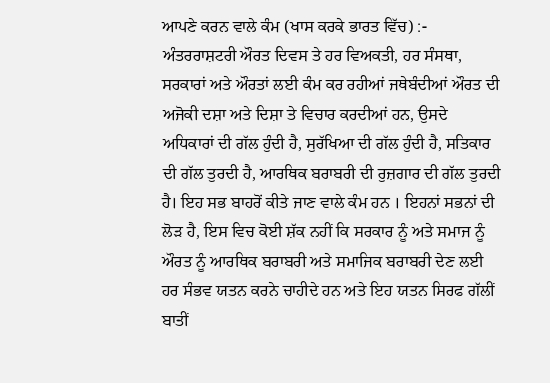ਆਪਣੇ ਕਰਨ ਵਾਲੇ ਕੰਮ (ਖਾਸ ਕਰਕੇ ਭਾਰਤ ਵਿੱਚ) :- ਅੰਤਰਰਾਸ਼ਟਰੀ ਔਰਤ ਦਿਵਸ ਤੇ ਹਰ ਵਿਅਕਤੀ, ਹਰ ਸੰਸਥਾ, ਸਰਕਾਰਾਂ ਅਤੇ ਔਰਤਾਂ ਲਈ ਕੰਮ ਕਰ ਰਹੀਆਂ ਜਥੇਬੰਦੀਆਂ ਔਰਤ ਦੀ ਅਜੋਕੀ ਦਸ਼ਾ ਅਤੇ ਦਿਸ਼ਾ ਤੇ ਵਿਚਾਰ ਕਰਦੀਆਂ ਹਨ, ਉਸਦੇ ਅਧਿਕਾਰਾਂ ਦੀ ਗੱਲ ਹੁੰਦੀ ਹੈ, ਸੁਰੱਖਿਆ ਦੀ ਗੱਲ ਹੁੰਦੀ ਹੈ, ਸਤਿਕਾਰ ਦੀ ਗੱਲ ਤੁਰਦੀ ਹੈ, ਆਰਥਿਕ ਬਰਾਬਰੀ ਦੀ ਰੁਜ਼ਗਾਰ ਦੀ ਗੱਲ ਤੁਰਦੀ ਹੈ। ਇਹ ਸਭ ਬਾਹਰੋਂ ਕੀਤੇ ਜਾਣ ਵਾਲੇ ਕੰਮ ਹਨ । ਇਹਨਾਂ ਸਭਨਾਂ ਦੀ ਲੋੜ ਹੈ, ਇਸ ਵਿਚ ਕੋਈ ਸ਼ੱਕ ਨਹੀਂ ਕਿ ਸਰਕਾਰ ਨੂੰ ਅਤੇ ਸਮਾਜ ਨੂੰ ਔਰਤ ਨੂੰ ਆਰਥਿਕ ਬਰਾਬਰੀ ਅਤੇ ਸਮਾਜਿਕ ਬਰਾਬਰੀ ਦੇਣ ਲਈ ਹਰ ਸੰਭਵ ਯਤਨ ਕਰਨੇ ਚਾਹੀਦੇ ਹਨ ਅਤੇ ਇਹ ਯਤਨ ਸਿਰਫ ਗੱਲੀਂ ਬਾਤੀਂ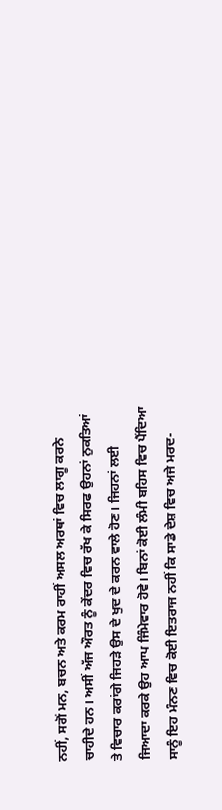ਨਹੀਂ, ਸਗੋਂ ਮਨ, ਬਚਨ ਅਤੇ ਕਰਮ ਰਾਹੀਂ ਅਸਲ ਅਰਥਾਂ ਵਿਚ ਲਾਗੂ ਕਰਨੇ ਚਾਹੀਦੇ ਹਨ। ਅਸੀਂ ਅੱਜ ਔਰਤ ਨੂੰ ਕੇਂਦਰ ਵਿਚ ਰੱਖ ਕੇ ਸਿਰਫ ਉਹਨਾਂ ਨੁਕਤਿਆਂ ਤੇ ਵਿਚਾਰ ਕਰਾਂਗੇ ਜਿਹੜੇ ਉਸ ਦੇ ਖੁਦ ਦੇ ਕਰਨ ਵਾਲੇ ਹੋਣ। ਜਿਹਨਾਂ ਲਈ ਜਿਆਦਾ ਕਰਕੇ ਉਹ ਆਪ ਜਿੰਮੇਵਾਰ ਹੋਵੇ। ਬਿਨਾਂ ਕੋਈ ਲੰਮੀ ਬਹਿਸ ਵਿਚ ਪੈਂਦਿਆ ਸਾਨੂੰ ਇਹ ਮੰਨਣ ਵਿਚ ਕੋਈ ਇਤਰਾਜ ਨਹੀਂ ਕਿ ਸਾਡੇ ਦੇਸ਼ ਵਿਚ ਅਜੇ ਮਰਦ-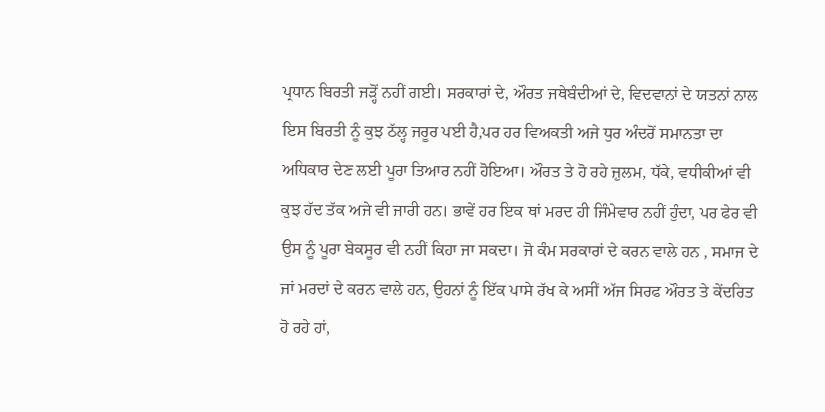ਪ੍ਰਧਾਨ ਬਿਰਤੀ ਜੜ੍ਹੋਂ ਨਹੀਂ ਗਈ। ਸਰਕਾਰਾਂ ਦੇ, ਔਰਤ ਜਥੇਬੰਦੀਆਂ ਦੇ, ਵਿਦਵਾਨਾਂ ਦੇ ਯਤਨਾਂ ਨਾਲ ਇਸ ਬਿਰਤੀ ਨੂੰ ਕੁਝ ਠੱਲ੍ਹ ਜਰੂਰ ਪਈ ਹੈ,ਪਰ ਹਰ ਵਿਅਕਤੀ ਅਜੇ ਧੁਰ ਅੰਦਰੋਂ ਸਮਾਨਤਾ ਦਾ ਅਧਿਕਾਰ ਦੇਣ ਲਈ ਪੂਰਾ ਤਿਆਰ ਨਹੀਂ ਹੋਇਆ। ਔਰਤ ਤੇ ਹੋ ਰਹੇ ਜ਼ੁਲਮ, ਧੱਕੇ, ਵਧੀਕੀਆਂ ਵੀ ਕੁਝ ਹੱਦ ਤੱਕ ਅਜੇ ਵੀ ਜਾਰੀ ਹਨ। ਭਾਵੇਂ ਹਰ ਇਕ ਥਾਂ ਮਰਦ ਹੀ ਜਿੰਮੇਵਾਰ ਨਹੀਂ ਹੁੰਦਾ, ਪਰ ਫੇਰ ਵੀ ਉਸ ਨੂੰ ਪੂਰਾ ਬੇਕਸੂਰ ਵੀ ਨਹੀਂ ਕਿਹਾ ਜਾ ਸਕਦਾ। ਜੋ ਕੰਮ ਸਰਕਾਰਾਂ ਦੇ ਕਰਨ ਵਾਲੇ ਹਨ , ਸਮਾਜ ਦੇ ਜਾਂ ਮਰਦਾਂ ਦੇ ਕਰਨ ਵਾਲੇ ਹਨ, ਉਹਨਾਂ ਨੂੰ ਇੱਕ ਪਾਸੇ ਰੱਖ ਕੇ ਅਸੀਂ ਅੱਜ ਸਿਰਫ ਔਰਤ ਤੇ ਕੇਂਦਰਿਤ ਹੋ ਰਹੇ ਹਾਂ,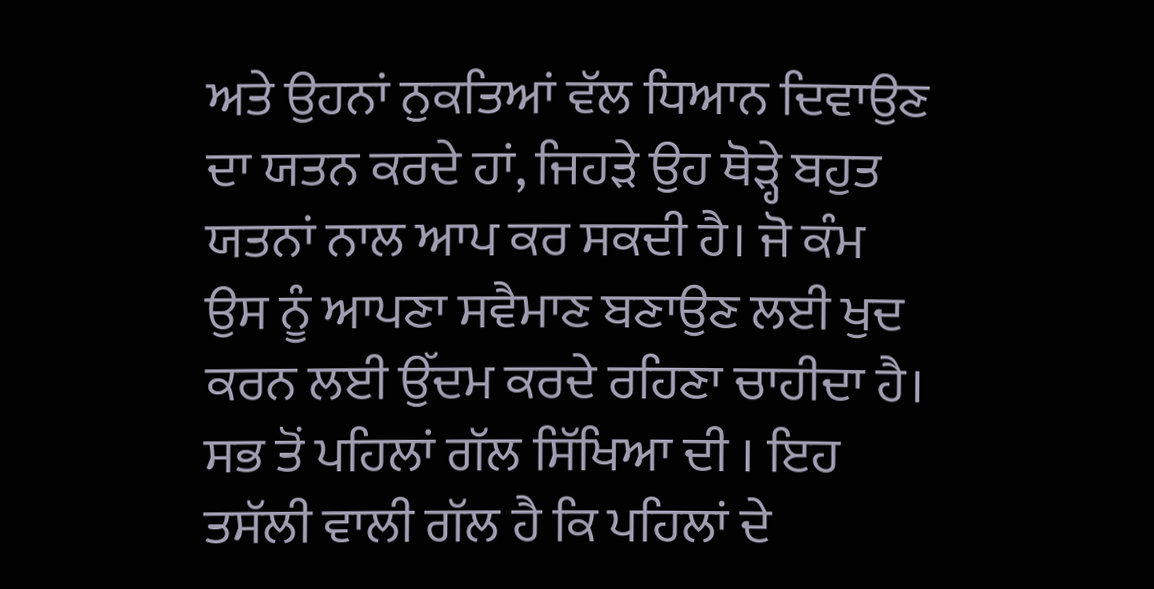ਅਤੇ ਉਹਨਾਂ ਨੁਕਤਿਆਂ ਵੱਲ ਧਿਆਨ ਦਿਵਾਉਣ ਦਾ ਯਤਨ ਕਰਦੇ ਹਾਂ, ਜਿਹੜੇ ਉਹ ਥੋੜ੍ਹੇ ਬਹੁਤ ਯਤਨਾਂ ਨਾਲ ਆਪ ਕਰ ਸਕਦੀ ਹੈ। ਜੋ ਕੰਮ ਉਸ ਨੂੰ ਆਪਣਾ ਸਵੈਮਾਣ ਬਣਾਉਣ ਲਈ ਖੁਦ ਕਰਨ ਲਈ ਉੱਦਮ ਕਰਦੇ ਰਹਿਣਾ ਚਾਹੀਦਾ ਹੈ। ਸਭ ਤੋਂ ਪਹਿਲਾਂ ਗੱਲ ਸਿੱਖਿਆ ਦੀ । ਇਹ ਤਸੱਲੀ ਵਾਲੀ ਗੱਲ ਹੈ ਕਿ ਪਹਿਲਾਂ ਦੇ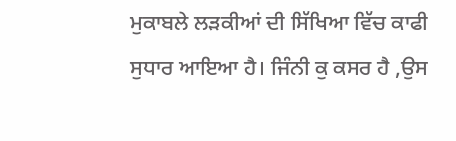ਮੁਕਾਬਲੇ ਲੜਕੀਆਂ ਦੀ ਸਿੱਖਿਆ ਵਿੱਚ ਕਾਫੀ ਸੁਧਾਰ ਆਇਆ ਹੈ। ਜਿੰਨੀ ਕੁ ਕਸਰ ਹੈ ,ਉਸ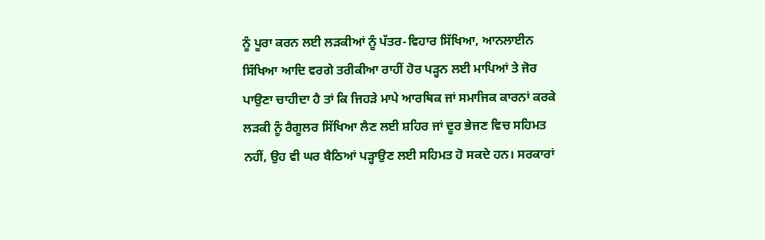ਨੂੰ ਪੂਰਾ ਕਰਨ ਲਈ ਲੜਕੀਆਂ ਨੂੰ ਪੱਤਰ-ਵਿਹਾਰ ਸਿੱਖਿਆ, ਆਨਲਾਈਨ ਸਿੱਖਿਆ ਆਦਿ ਵਰਗੇ ਤਰੀਕੀਆ ਰਾਹੀਂ ਹੋਰ ਪੜ੍ਹਨ ਲਈ ਮਾਪਿਆਂ ਤੇ ਜੋਰ ਪਾਉਣਾ ਚਾਹੀਦਾ ਹੈ ਤਾਂ ਕਿ ਜਿਹੜੇ ਮਾਪੇ ਆਰਥਿਕ ਜਾਂ ਸਮਾਜਿਕ ਕਾਰਨਾਂ ਕਰਕੇ ਲੜਕੀ ਨੂੰ ਰੈਗੂਲਰ ਸਿੱਖਿਆ ਲੈਣ ਲਈ ਸ਼ਹਿਰ ਜਾਂ ਦੂਰ ਭੇਜਣ ਵਿਚ ਸਹਿਮਤ ਨਹੀਂ, ਉਹ ਵੀ ਘਰ ਬੈਠਿਆਂ ਪੜ੍ਹਾਉਣ ਲਈ ਸਹਿਮਤ ਹੋ ਸਕਦੇ ਹਨ। ਸਰਕਾਰਾਂ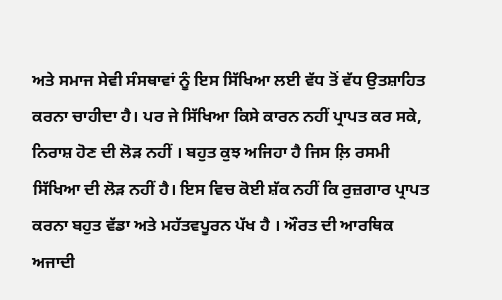ਅਤੇ ਸਮਾਜ ਸੇਵੀ ਸੰਸਥਾਵਾਂ ਨੂੰ ਇਸ ਸਿੱਖਿਆ ਲਈ ਵੱਧ ਤੋਂ ਵੱਧ ਉਤਸ਼ਾਹਿਤ ਕਰਨਾ ਚਾਹੀਦਾ ਹੈ। ਪਰ ਜੇ ਸਿੱਖਿਆ ਕਿਸੇ ਕਾਰਨ ਨਹੀਂ ਪ੍ਰਾਪਤ ਕਰ ਸਕੇ, ਨਿਰਾਸ਼ ਹੋਣ ਦੀ ਲੋੜ ਨਹੀਂ । ਬਹੁਤ ਕੁਝ ਅਜਿਹਾ ਹੈ ਜਿਸ ਲ਼ਿ ਰਸਮੀ ਸਿੱਖਿਆ ਦੀ ਲੋੜ ਨਹੀਂ ਹੈ। ਇਸ ਵਿਚ ਕੋਈ ਸ਼ੱਕ ਨਹੀਂ ਕਿ ਰੁਜ਼ਗਾਰ ਪ੍ਰਾਪਤ ਕਰਨਾ ਬਹੁਤ ਵੱਡਾ ਅਤੇ ਮਹੱਤਵਪੂਰਨ ਪੱਖ ਹੈ । ਔਰਤ ਦੀ ਆਰਥਿਕ ਅਜਾਦੀ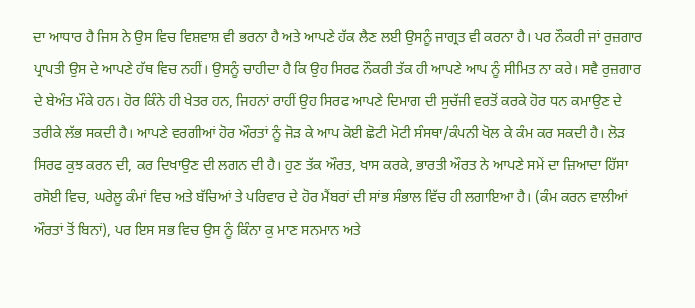ਦਾ ਆਧਾਰ ਹੈ ਜਿਸ ਨੇ ਉਸ ਵਿਚ ਵਿਸ਼ਵਾਸ਼ ਵੀ ਭਰਨਾ ਹੈ ਅਤੇ ਆਪਣੇ ਹੱਕ ਲੈਣ ਲਈ ਉਸਨੂੰ ਜਾਗ੍ਰਤ ਵੀ ਕਰਨਾ ਹੈ। ਪਰ ਨੌਕਰੀ ਜਾਂ ਰੁਜ਼ਗਾਰ ਪ੍ਰਾਪਤੀ ਉਸ ਦੇ ਆਪਣੇ ਹੱਥ ਵਿਚ ਨਹੀਂ। ਉਸਨੂੰ ਚਾਹੀਦਾ ਹੈ ਕਿ ਉਹ ਸਿਰਫ ਨੌਕਰੀ ਤੱਕ ਹੀ ਆਪਣੇ ਆਪ ਨੂੰ ਸੀਮਿਤ ਨਾ ਕਰੇ। ਸਵੈ ਰੁਜ਼ਗਾਰ ਦੇ ਬੇਅੰਤ ਮੌਕੇ ਹਨ। ਹੋਰ ਕਿੰਨੇ ਹੀ ਖੇਤਰ ਹਨ, ਜਿਹਨਾਂ ਰਾਹੀਂ ਉਹ ਸਿਰਫ ਆਪਣੇ ਦਿਮਾਗ ਦੀ ਸੁਚੱਜੀ ਵਰਤੋਂ ਕਰਕੇ ਹੋਰ ਧਨ ਕਮਾਉਣ ਦੇ ਤਰੀਕੇ ਲੱਭ ਸਕਦੀ ਹੈ। ਆਪਣੇ ਵਰਗੀਆਂ ਹੋਰ ਔਰਤਾਂ ਨੂੰ ਜੋੜ ਕੇ ਆਪ ਕੋਈ ਛੋਟੀ ਮੋਟੀ ਸੰਸਥਾ/ਕੰਪਨੀ ਖੋਲ ਕੇ ਕੰਮ ਕਰ ਸਕਦੀ ਹੈ। ਲੋੜ ਸਿਰਫ ਕੁਝ ਕਰਨ ਦੀ, ਕਰ ਦਿਖਾਉਣ ਦੀ ਲਗਨ ਦੀ ਹੈ। ਹੁਣ ਤੱਕ ਔਰਤ, ਖਾਸ ਕਰਕੇ, ਭਾਰਤੀ ਔਰਤ ਨੇ ਆਪਣੇ ਸਮੇਂ ਦਾ ਜ਼ਿਆਦਾ ਹਿੱਸਾ ਰਸੋਈ ਵਿਚ, ਘਰੇਲੂ ਕੰਮਾਂ ਵਿਚ ਅਤੇ ਬੱਚਿਆਂ ਤੇ ਪਰਿਵਾਰ ਦੇ ਹੋਰ ਮੈਂਬਰਾਂ ਦੀ ਸਾਂਭ ਸੰਭਾਲ ਵਿੱਚ ਹੀ ਲਗਾਇਆ ਹੈ। (ਕੰਮ ਕਰਨ ਵਾਲੀਆਂ ਔਰਤਾਂ ਤੋਂ ਬਿਨਾਂ), ਪਰ ਇਸ ਸਭ ਵਿਚ ਉਸ ਨੂੰ ਕਿੰਨਾ ਕੁ ਮਾਣ ਸਨਮਾਨ ਅਤੇ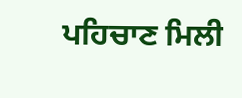ਪਹਿਚਾਣ ਮਿਲੀ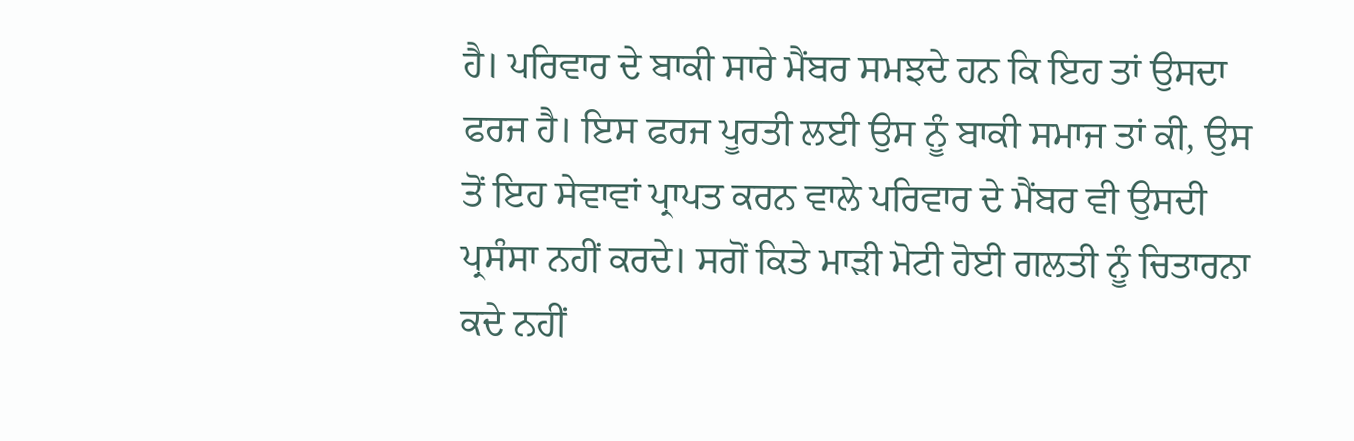ਹੈ। ਪਰਿਵਾਰ ਦੇ ਬਾਕੀ ਸਾਰੇ ਮੈਂਬਰ ਸਮਝਦੇ ਹਨ ਕਿ ਇਹ ਤਾਂ ਉਸਦਾ ਫਰਜ ਹੈ। ਇਸ ਫਰਜ ਪੂਰਤੀ ਲਈ ਉਸ ਨੂੰ ਬਾਕੀ ਸਮਾਜ ਤਾਂ ਕੀ, ਉਸ ਤੋਂ ਇਹ ਸੇਵਾਵਾਂ ਪ੍ਰਾਪਤ ਕਰਨ ਵਾਲੇ ਪਰਿਵਾਰ ਦੇ ਮੈਂਬਰ ਵੀ ਉਸਦੀ ਪ੍ਰਸੰਸਾ ਨਹੀਂ ਕਰਦੇ। ਸਗੋਂ ਕਿਤੇ ਮਾੜੀ ਮੋਟੀ ਹੋਈ ਗਲਤੀ ਨੂੰ ਚਿਤਾਰਨਾ ਕਦੇ ਨਹੀਂ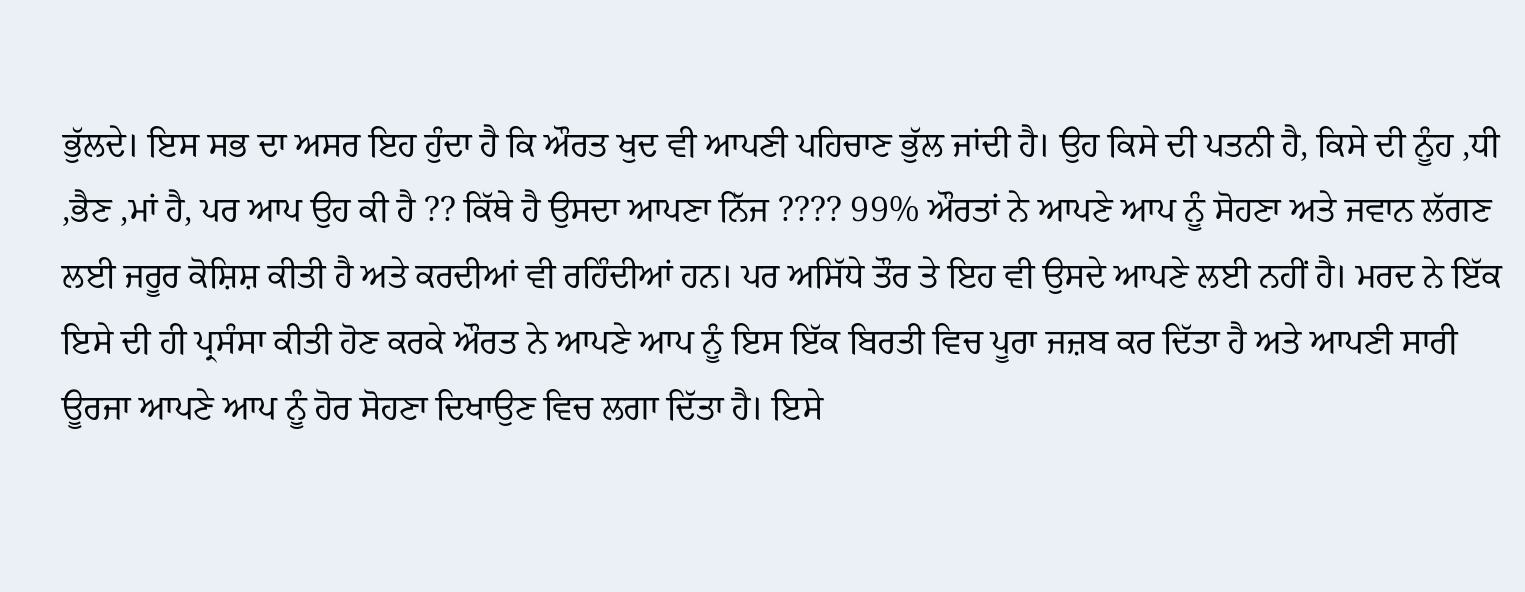ਭੁੱਲਦੇ। ਇਸ ਸਭ ਦਾ ਅਸਰ ਇਹ ਹੁੰਦਾ ਹੈ ਕਿ ਔਰਤ ਖੁਦ ਵੀ ਆਪਣੀ ਪਹਿਚਾਣ ਭੁੱਲ ਜਾਂਦੀ ਹੈ। ਉਹ ਕਿਸੇ ਦੀ ਪਤਨੀ ਹੈ, ਕਿਸੇ ਦੀ ਨੂੰਹ ,ਧੀ ,ਭੈਣ ,ਮਾਂ ਹੈ, ਪਰ ਆਪ ਉਹ ਕੀ ਹੈ ?? ਕਿੱਥੇ ਹੈ ਉਸਦਾ ਆਪਣਾ ਨਿੱਜ ???? 99% ਔਰਤਾਂ ਨੇ ਆਪਣੇ ਆਪ ਨੂੰ ਸੋਹਣਾ ਅਤੇ ਜਵਾਨ ਲੱਗਣ ਲਈ ਜਰੂਰ ਕੋਸ਼ਿਸ਼ ਕੀਤੀ ਹੈ ਅਤੇ ਕਰਦੀਆਂ ਵੀ ਰਹਿੰਦੀਆਂ ਹਨ। ਪਰ ਅਸਿੱਧੇ ਤੌਰ ਤੇ ਇਹ ਵੀ ਉਸਦੇ ਆਪਣੇ ਲਈ ਨਹੀਂ ਹੈ। ਮਰਦ ਨੇ ਇੱਕ ਇਸੇ ਦੀ ਹੀ ਪ੍ਰਸੰਸਾ ਕੀਤੀ ਹੋਣ ਕਰਕੇ ਔਰਤ ਨੇ ਆਪਣੇ ਆਪ ਨੂੰ ਇਸ ਇੱਕ ਬਿਰਤੀ ਵਿਚ ਪੂਰਾ ਜਜ਼ਬ ਕਰ ਦਿੱਤਾ ਹੈ ਅਤੇ ਆਪਣੀ ਸਾਰੀ ਊਰਜਾ ਆਪਣੇ ਆਪ ਨੂੰ ਹੋਰ ਸੋਹਣਾ ਦਿਖਾਉਣ ਵਿਚ ਲਗਾ ਦਿੱਤਾ ਹੈ। ਇਸੇ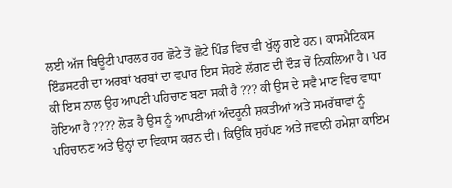ਲਈ ਅੱਜ ਬਿਊਟੀ ਪਾਰਲਰ ਹਰ ਛੋਟੇ ਤੋਂ ਛੋਟੇ ਪਿੰਡ ਵਿਚ ਵੀ ਖੁੱਲ੍ਹ ਗਏ ਹਨ। ਕਾਸਮੈਟਿਕਸ ਇੰਡਸਟਰੀ ਦਾ ਅਰਬਾਂ ਖਰਬਾਂ ਦਾ ਵਪਾਰ ਇਸ ਸੋਹਣੇ ਲੱਗਣ ਦੀ ਦੌੜ ਚੋਂ ਨਿਕਲਿਆ ਹੈ। ਪਰ ਕੀ ਇਸ ਨਾਲ ਉਹ ਆਪਣੀ ਪਹਿਚਾਣ ਬਣਾ ਸਕੀ ਹੈ ??? ਕੀ ਉਸ ਦੇ ਸਵੈ ਮਾਣ ਵਿਚ ਵਾਧਾ ਹੋਇਆ ਹੈ ???? ਲੋੜ ਹੈ ਉਸ ਨੂੰ ਆਪਣੀਆਂ ਅੰਦਰੂਨੀ ਸ਼ਕਤੀਆਂ ਅਤੇ ਸਮਰੱਥਾਵਾਂ ਨੂੰ ਪਹਿਚਾਨਣ ਅਤੇ ਉਨ੍ਹਾਂ ਦਾ ਵਿਕਾਸ ਕਰਨ ਦੀ। ਕਿਉਂਕਿ ਸੁਹੱਪਣ ਅਤੇ ਜਵਾਨੀ ਹਮੇਸ਼ਾ ਕਾਇਮ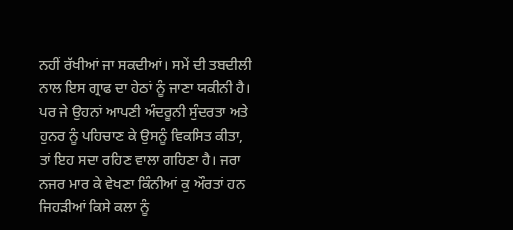ਨਹੀਂ ਰੱਖੀਆਂ ਜਾ ਸਕਦੀਆਂ। ਸਮੇਂ ਦੀ ਤਬਦੀਲੀ ਨਾਲ ਇਸ ਗ੍ਰਾਫ ਦਾ ਹੇਠਾਂ ਨੂੰ ਜਾਣਾ ਯਕੀਨੀ ਹੈ। ਪਰ ਜੇ ਉਹਨਾਂ ਆਪਣੀ ਅੰਦਰੂਨੀ ਸੁੰਦਰਤਾ ਅਤੇ ਹੁਨਰ ਨੂੰ ਪਹਿਚਾਣ ਕੇ ਉਸਨੂੰ ਵਿਕਸਿਤ ਕੀਤਾ, ਤਾਂ ਇਹ ਸਦਾ ਰਹਿਣ ਵਾਲਾ ਗਹਿਣਾ ਹੈ। ਜਰਾ ਨਜਰ ਮਾਰ ਕੇ ਵੇਖਣਾ ਕਿੰਨੀਆਂ ਕੁ ਔਰਤਾਂ ਹਨ ਜਿਹੜੀਆਂ ਕਿਸੇ ਕਲਾ ਨੂੰ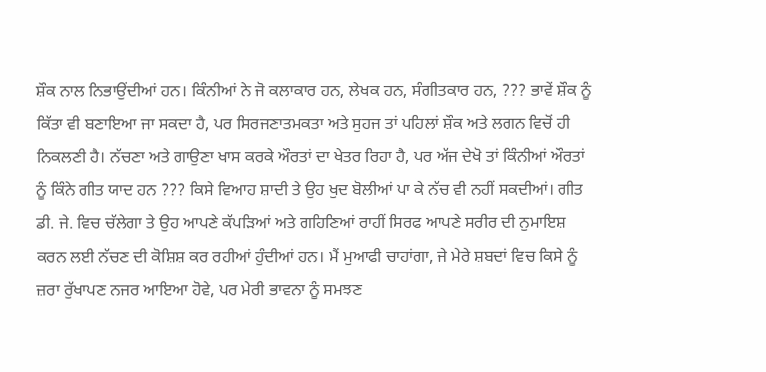ਸ਼ੌਕ ਨਾਲ ਨਿਭਾਉਂਦੀਆਂ ਹਨ। ਕਿੰਨੀਆਂ ਨੇ ਜੋ ਕਲਾਕਾਰ ਹਨ, ਲੇਖਕ ਹਨ, ਸੰਗੀਤਕਾਰ ਹਨ, ??? ਭਾਵੇਂ ਸ਼ੌਕ ਨੂੰ ਕਿੱਤਾ ਵੀ ਬਣਾਇਆ ਜਾ ਸਕਦਾ ਹੈ, ਪਰ ਸਿਰਜਣਾਤਮਕਤਾ ਅਤੇ ਸੁਹਜ ਤਾਂ ਪਹਿਲਾਂ ਸ਼ੌਕ ਅਤੇ ਲਗਨ ਵਿਚੋਂ ਹੀ ਨਿਕਲਣੀ ਹੈ। ਨੱਚਣਾ ਅਤੇ ਗਾਉਣਾ ਖਾਸ ਕਰਕੇ ਔਰਤਾਂ ਦਾ ਖੇਤਰ ਰਿਹਾ ਹੈ, ਪਰ ਅੱਜ ਦੇਖੋ ਤਾਂ ਕਿੰਨੀਆਂ ਔਰਤਾਂ ਨੂੰ ਕਿੰਨੇ ਗੀਤ ਯਾਦ ਹਨ ??? ਕਿਸੇ ਵਿਆਹ ਸ਼ਾਦੀ ਤੇ ਉਹ ਖੁਦ ਬੋਲੀਆਂ ਪਾ ਕੇ ਨੱਚ ਵੀ ਨਹੀਂ ਸਕਦੀਆਂ। ਗੀਤ ਡੀ. ਜੇ. ਵਿਚ ਚੱਲੇਗਾ ਤੇ ਉਹ ਆਪਣੇ ਕੱਪੜਿਆਂ ਅਤੇ ਗਹਿਣਿਆਂ ਰਾਹੀਂ ਸਿਰਫ ਆਪਣੇ ਸਰੀਰ ਦੀ ਨੁਮਾਇਸ਼ ਕਰਨ ਲਈ ਨੱਚਣ ਦੀ ਕੋਸ਼ਿਸ਼ ਕਰ ਰਹੀਆਂ ਹੁੰਦੀਆਂ ਹਨ। ਮੈਂ ਮੁਆਫੀ ਚਾਹਾਂਗਾ, ਜੇ ਮੇਰੇ ਸ਼ਬਦਾਂ ਵਿਚ ਕਿਸੇ ਨੂੰ ਜ਼ਰਾ ਰੁੱਖਾਪਣ ਨਜਰ ਆਇਆ ਹੋਵੇ, ਪਰ ਮੇਰੀ ਭਾਵਨਾ ਨੂੰ ਸਮਝਣ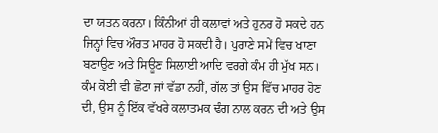ਦਾ ਯਤਨ ਕਰਨਾ। ਕਿੰਨੀਆਂ ਹੀ ਕਲਾਵਾਂ ਅਤੇ ਹੁਨਰ ਹੋ ਸਕਦੇ ਹਨ ਜਿਨ੍ਹਾਂ ਵਿਚ ਔਰਤ ਮਾਹਰ ਹੋ ਸਕਦੀ ਹੈ। ਪੁਰਾਣੇ ਸਮੇਂ ਵਿਚ ਖਾਣਾ ਬਣਾਉਣ ਅਤੇ ਸਿਊਣ ਸਿਲਾਈ ਆਦਿ ਵਰਗੇ ਕੰਮ ਹੀ ਮੁੱਖ ਸਨ। ਕੰਮ ਕੋਈ ਵੀ ਛੋਟਾ ਜਾਂ ਵੱਡਾ ਨਹੀਂ, ਗੱਲ ਤਾਂ ਉਸ ਵਿੱਚ ਮਾਹਰ ਹੋਣ ਦੀ, ਉਸ ਨੂੰ ਇੱਕ ਵੱਖਰੇ ਕਲਾਤਮਕ ਢੰਗ ਨਾਲ ਕਰਨ ਦੀ ਅਤੇ ਉਸ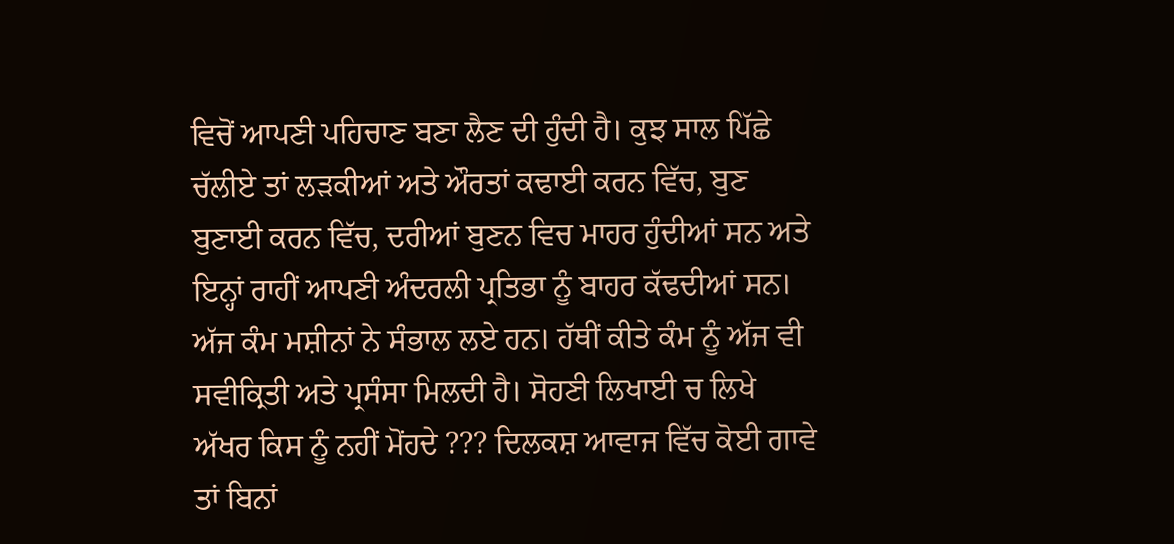ਵਿਚੋਂ ਆਪਣੀ ਪਹਿਚਾਣ ਬਣਾ ਲੈਣ ਦੀ ਹੁੰਦੀ ਹੈ। ਕੁਝ ਸਾਲ ਪਿੱਛੇ ਚੱਲੀਏ ਤਾਂ ਲੜਕੀਆਂ ਅਤੇ ਔਰਤਾਂ ਕਢਾਈ ਕਰਨ ਵਿੱਚ, ਬੁਣ ਬੁਣਾਈ ਕਰਨ ਵਿੱਚ, ਦਰੀਆਂ ਬੁਣਨ ਵਿਚ ਮਾਹਰ ਹੁੰਦੀਆਂ ਸਨ ਅਤੇ ਇਨ੍ਹਾਂ ਰਾਹੀਂ ਆਪਣੀ ਅੰਦਰਲੀ ਪ੍ਰਤਿਭਾ ਨੂੰ ਬਾਹਰ ਕੱਢਦੀਆਂ ਸਨ। ਅੱਜ ਕੰਮ ਮਸ਼ੀਨਾਂ ਨੇ ਸੰਭਾਲ ਲਏ ਹਨ। ਹੱਥੀਂ ਕੀਤੇ ਕੰਮ ਨੂੰ ਅੱਜ ਵੀ ਸਵੀਕ੍ਰਿਤੀ ਅਤੇ ਪ੍ਰਸੰਸਾ ਮਿਲਦੀ ਹੈ। ਸੋਹਣੀ ਲਿਖਾਈ ਚ ਲਿਖੇ ਅੱਖਰ ਕਿਸ ਨੂੰ ਨਹੀਂ ਮੋਂਹਦੇ ??? ਦਿਲਕਸ਼ ਆਵਾਜ ਵਿੱਚ ਕੋਈ ਗਾਵੇ ਤਾਂ ਬਿਨਾਂ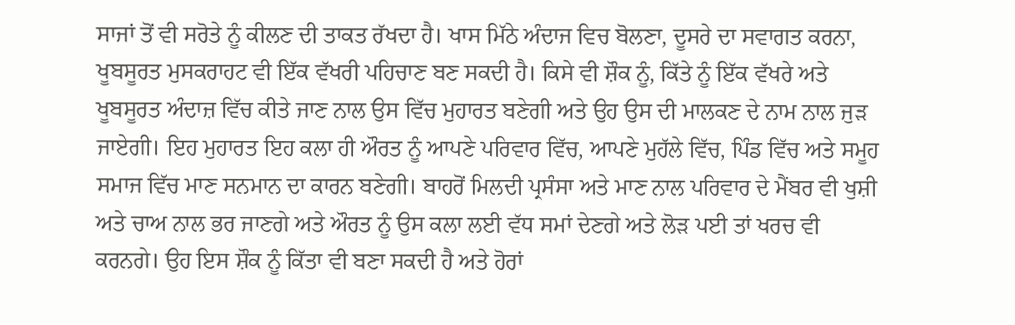ਸਾਜਾਂ ਤੋਂ ਵੀ ਸਰੋਤੇ ਨੂੰ ਕੀਲਣ ਦੀ ਤਾਕਤ ਰੱਖਦਾ ਹੈ। ਖਾਸ ਮਿੱਠੇ ਅੰਦਾਜ ਵਿਚ ਬੋਲਣਾ, ਦੂਸਰੇ ਦਾ ਸਵਾਗਤ ਕਰਨਾ, ਖੂਬਸੂਰਤ ਮੁਸਕਰਾਹਟ ਵੀ ਇੱਕ ਵੱਖਰੀ ਪਹਿਚਾਣ ਬਣ ਸਕਦੀ ਹੈ। ਕਿਸੇ ਵੀ ਸ਼ੌਕ ਨੂੰ, ਕਿੱਤੇ ਨੂੰ ਇੱਕ ਵੱਖਰੇ ਅਤੇ ਖੂਬਸੂਰਤ ਅੰਦਾਜ਼ ਵਿੱਚ ਕੀਤੇ ਜਾਣ ਨਾਲ ਉਸ ਵਿੱਚ ਮੁਹਾਰਤ ਬਣੇਗੀ ਅਤੇ ਉਹ ਉਸ ਦੀ ਮਾਲਕਣ ਦੇ ਨਾਮ ਨਾਲ ਜੁੜ ਜਾਏਗੀ। ਇਹ ਮੁਹਾਰਤ ਇਹ ਕਲਾ ਹੀ ਔਰਤ ਨੂੰ ਆਪਣੇ ਪਰਿਵਾਰ ਵਿੱਚ, ਆਪਣੇ ਮੁਹੱਲੇ ਵਿੱਚ, ਪਿੰਡ ਵਿੱਚ ਅਤੇ ਸਮੂਹ ਸਮਾਜ ਵਿੱਚ ਮਾਣ ਸਨਮਾਨ ਦਾ ਕਾਰਨ ਬਣੇਗੀ। ਬਾਹਰੋਂ ਮਿਲਦੀ ਪ੍ਰਸੰਸਾ ਅਤੇ ਮਾਣ ਨਾਲ ਪਰਿਵਾਰ ਦੇ ਮੈਂਬਰ ਵੀ ਖੁਸ਼ੀ ਅਤੇ ਚਾਅ ਨਾਲ ਭਰ ਜਾਣਗੇ ਅਤੇ ਔਰਤ ਨੂੰ ਉਸ ਕਲਾ ਲਈ ਵੱਧ ਸਮਾਂ ਦੇਣਗੇ ਅਤੇ ਲੋੜ ਪਈ ਤਾਂ ਖਰਚ ਵੀ ਕਰਨਗੇ। ਉਹ ਇਸ ਸ਼ੌਕ ਨੂੰ ਕਿੱਤਾ ਵੀ ਬਣਾ ਸਕਦੀ ਹੈ ਅਤੇ ਹੋਰਾਂ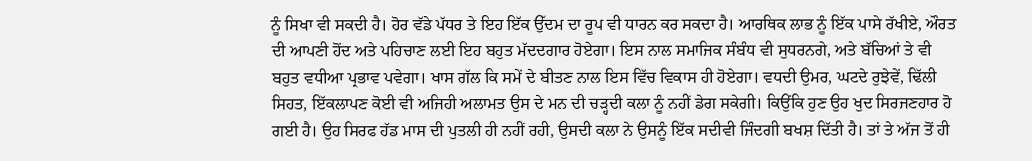ਨੂੰ ਸਿਖਾ ਵੀ ਸਕਦੀ ਹੈ। ਹੋਰ ਵੱਡੇ ਪੱਧਰ ਤੇ ਇਹ ਇੱਕ ਉੱਦਮ ਦਾ ਰੂਪ ਵੀ ਧਾਰਨ ਕਰ ਸਕਦਾ ਹੈ। ਆਰਥਿਕ ਲਾਭ ਨੂੰ ਇੱਕ ਪਾਸੇ ਰੱਖੀਏ, ਔਰਤ ਦੀ ਆਪਣੀ ਹੋਂਦ ਅਤੇ ਪਹਿਚਾਣ ਲਈ ਇਹ ਬਹੁਤ ਮੱਦਦਗਾਰ ਹੋਏਗਾ। ਇਸ ਨਾਲ ਸਮਾਜਿਕ ਸੰਬੰਧ ਵੀ ਸੁਧਰਨਗੇ, ਅਤੇ ਬੱਚਿਆਂ ਤੇ ਵੀ ਬਹੁਤ ਵਧੀਆ ਪ੍ਰਭਾਵ ਪਵੇਗਾ। ਖਾਸ ਗੱਲ ਕਿ ਸਮੇਂ ਦੇ ਬੀਤਣ ਨਾਲ ਇਸ ਵਿੱਚ ਵਿਕਾਸ ਹੀ ਹੋਏਗਾ। ਵਧਦੀ ਉਮਰ, ਘਟਦੇ ਰੁਝੇਵੇਂ, ਢਿੱਲੀ ਸਿਹਤ, ਇੱਕਲਾਪਣ ਕੋਈ ਵੀ ਅਜਿਹੀ ਅਲਾਮਤ ਉਸ ਦੇ ਮਨ ਦੀ ਚੜ੍ਹਦੀ ਕਲਾ ਨੂੰ ਨਹੀਂ ਡੇਗ ਸਕੇਗੀ। ਕਿਉਂਕਿ ਹੁਣ ਉਹ ਖੁਦ ਸਿਰਜਣਹਾਰ ਹੋ ਗਈ ਹੈ। ਉਹ ਸਿਰਫ ਹੱਡ ਮਾਸ ਦੀ ਪੁਤਲੀ ਹੀ ਨਹੀਂ ਰਹੀ, ਉਸਦੀ ਕਲਾ ਨੇ ਉਸਨੂੰ ਇੱਕ ਸਦੀਵੀ ਜਿੰਦਗੀ ਬਖਸ਼ ਦਿੱਤੀ ਹੈ। ਤਾਂ ਤੇ ਅੱਜ ਤੋਂ ਹੀ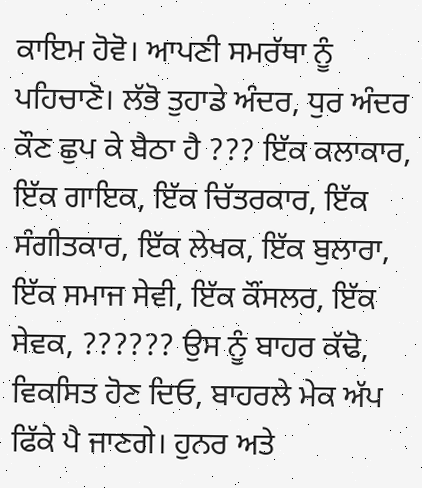ਕਾਇਮ ਹੋਵੋ। ਆਪਣੀ ਸਮਰੱਥਾ ਨੂੰ ਪਹਿਚਾਣੋ। ਲੱਭੋ ਤੁਹਾਡੇ ਅੰਦਰ, ਧੁਰ ਅੰਦਰ ਕੌਣ ਛੁਪ ਕੇ ਬੈਠਾ ਹੈ ??? ਇੱਕ ਕਲਾਕਾਰ, ਇੱਕ ਗਾਇਕ, ਇੱਕ ਚਿੱਤਰਕਾਰ, ਇੱਕ ਸੰਗੀਤਕਾਰ, ਇੱਕ ਲੇਖਕ, ਇੱਕ ਬੁਲਾਰਾ, ਇੱਕ ਸਮਾਜ ਸੇਵੀ, ਇੱਕ ਕੌਂਸਲਰ, ਇੱਕ ਸੇਵਕ, ?????? ਉਸ ਨੂੰ ਬਾਹਰ ਕੱਢੋ, ਵਿਕਸਿਤ ਹੋਣ ਦਿਓ, ਬਾਹਰਲੇ ਮੇਕ ਅੱਪ ਫਿੱਕੇ ਪੈ ਜਾਣਗੇ। ਹੁਨਰ ਅਤੇ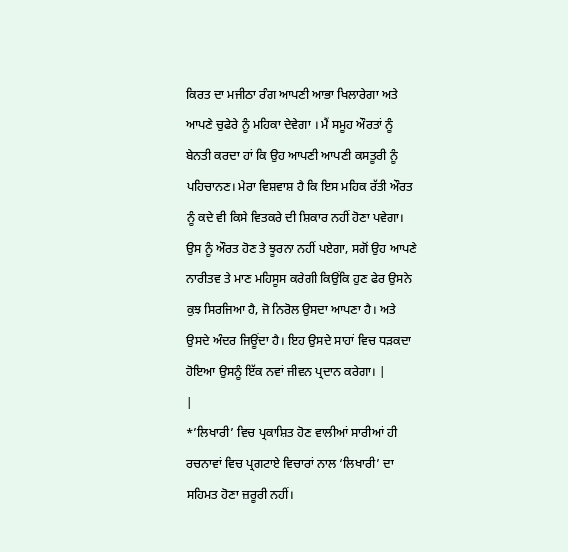ਕਿਰਤ ਦਾ ਮਜੀਠਾ ਰੰਗ ਆਪਣੀ ਆਭਾ ਖਿਲਾਰੇਗਾ ਅਤੇ ਆਪਣੇ ਚੁਫੇਰੇ ਨੂੰ ਮਹਿਕਾ ਦੇਵੇਗਾ । ਮੈਂ ਸਮੂਹ ਔਰਤਾਂ ਨੂੰ ਬੇਨਤੀ ਕਰਦਾ ਹਾਂ ਕਿ ਉਹ ਆਪਣੀ ਆਪਣੀ ਕਸਤੂਰੀ ਨੂੰ ਪਹਿਚਾਨਣ। ਮੇਰਾ ਵਿਸ਼ਵਾਸ਼ ਹੈ ਕਿ ਇਸ ਮਹਿਕ ਰੱਤੀ ਔਰਤ ਨੂੰ ਕਦੇ ਵੀ ਕਿਸੇ ਵਿਤਕਰੇ ਦੀ ਸ਼ਿਕਾਰ ਨਹੀਂ ਹੋਣਾ ਪਵੇਗਾ। ਉਸ ਨੂੰ ਔਰਤ ਹੋਣ ਤੇ ਝੂਰਨਾ ਨਹੀਂ ਪਏਗਾ, ਸਗੋਂ ਉਹ ਆਪਣੇ ਨਾਰੀਤਵ ਤੇ ਮਾਣ ਮਹਿਸੂਸ ਕਰੇਗੀ ਕਿਉਂਕਿ ਹੁਣ ਫੇਰ ਉਸਨੇ ਕੁਝ ਸਿਰਜਿਆ ਹੈ, ਜੋ ਨਿਰੋਲ ਉਸਦਾ ਆਪਣਾ ਹੈ। ਅਤੇ ਉਸਦੇ ਅੰਦਰ ਜਿਊਂਦਾ ਹੈ। ਇਹ ਉਸਦੇ ਸਾਹਾਂ ਵਿਚ ਧੜਕਦਾ ਹੋਇਆ ਉਸਨੂੰ ਇੱਕ ਨਵਾਂ ਜੀਵਨ ਪ੍ਰਦਾਨ ਕਰੇਗਾ। |
|
*’ਲਿਖਾਰੀ’ ਵਿਚ ਪ੍ਰਕਾਸ਼ਿਤ ਹੋਣ ਵਾਲੀਆਂ ਸਾਰੀਆਂ ਹੀ ਰਚਨਾਵਾਂ ਵਿਚ ਪ੍ਰਗਟਾਏ ਵਿਚਾਰਾਂ ਨਾਲ ‘ਲਿਖਾਰੀ’ ਦਾ ਸਹਿਮਤ ਹੋਣਾ ਜ਼ਰੂਰੀ ਨਹੀਂ।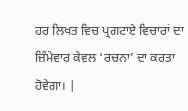ਹਰ ਲਿਖਤ ਵਿਚ ਪ੍ਰਗਟਾਏ ਵਿਚਾਰਾਂ ਦਾ ਜ਼ਿੰਮੇਵਾਰ ਕੇਵਲ ‘ਰਚਨਾ’ ਦਾ ਕਰਤਾ ਹੋਵੇਗਾ। |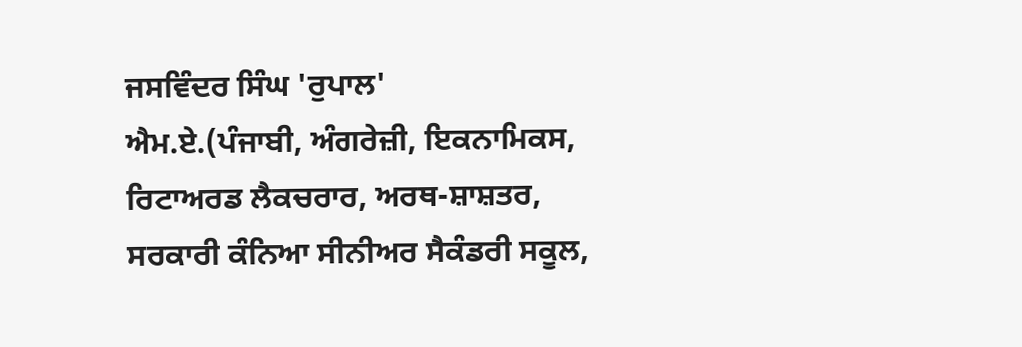ਜਸਵਿੰਦਰ ਸਿੰਘ 'ਰੁਪਾਲ'
ਐਮ.ਏ.(ਪੰਜਾਬੀ, ਅੰਗਰੇਜ਼ੀ, ਇਕਨਾਮਿਕਸ,
ਰਿਟਾਅਰਡ ਲੈਕਚਰਾਰ, ਅਰਥ-ਸ਼ਾਸ਼ਤਰ,
ਸਰਕਾਰੀ ਕੰਨਿਆ ਸੀਨੀਅਰ ਸੈਕੰਡਰੀ ਸਕੂਲ,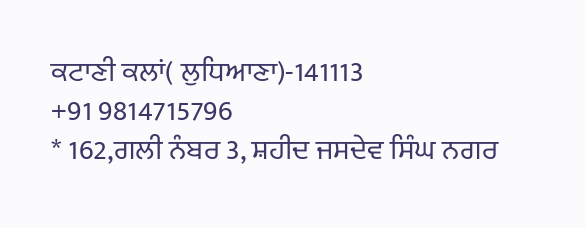ਕਟਾਣੀ ਕਲਾਂ( ਲੁਧਿਆਣਾ)-141113
+91 9814715796
* 162,ਗਲੀ ਨੰਬਰ 3, ਸ਼ਹੀਦ ਜਸਦੇਵ ਸਿੰਘ ਨਗਰ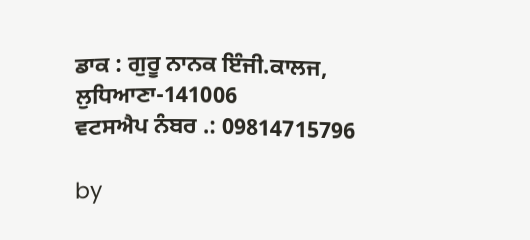ਡਾਕ : ਗੁਰੂ ਨਾਨਕ ਇੰਜੀ.ਕਾਲਜ, ਲੁਧਿਆਣਾ-141006
ਵਟਸਐਪ ਨੰਬਰ .: 09814715796

by